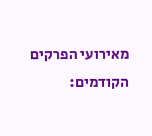מאירועי הפרקים הקודמים: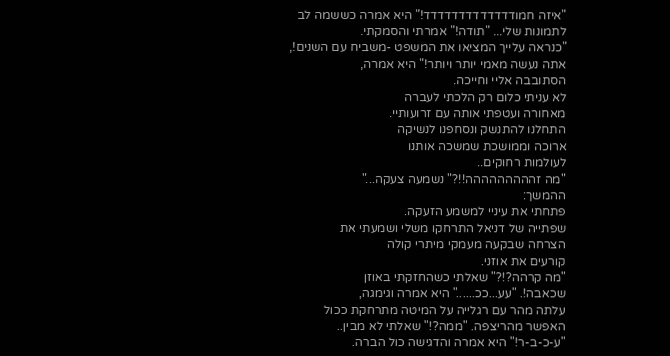"איזה חמודדדדדדדדדדדדד!" היא אמרה כששמה לב
לתמונות שלי... "תודה!" אמרתי והסמקתי.
"כנראה עלייך המציאו את המשפט -משביח עם השנים!,
אתה נעשה מאמי יותר ויותר!" היא אמרה,
הסתובבה אליי וחייכה.
לא עניתי כלום רק הלכתי לעברה
מאחורה ועטפתי אותה עם זרועותיי.
התחלנו להתנשק ונסחפנו לנשיקה
ארוכה וממושכת שמשכה אותנו
לעולמות רחוקים..
"מה זההההההההה!!?" נשמעה צעקה..."
ההמשך:
פתחתי את עיניי למשמע הזעקה.
שפתייה של דניאל התרחקו משלי ושמעתי את
הצרחה שבקעה מעמקי מיתרי קולה
קורעים את אוזני.
"מה קרהה?!?" שאלתי כשהחזקתי באוזן
שכאבה!. "עע...ככ......" היא אמרה וגימגה,
עלתה מהר עם רגלייה על המיטה מתרחקת ככול
האפשר מהריצפה. "ממה?!" שאלתי לא מבין..
"ע-כ-ב-ר!" היא אמרה והדגישה כול הברה.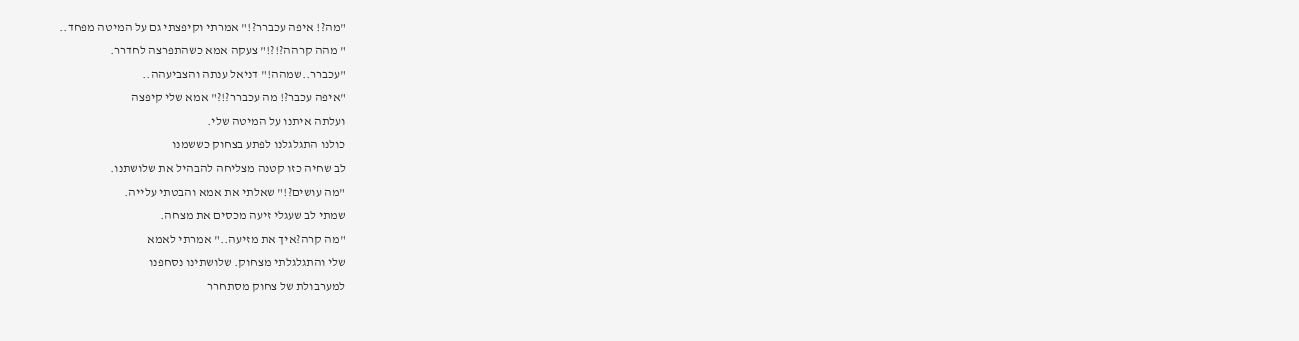"מה?! איפה עכברר?!" אמרתי וקיפצתי גם על המיטה מפחד..
" מהה קרהה?!?!" צעקה אמא כשהתפרצה לחדרר.
"עכברר..שמהה!" דניאל ענתה והצביעהה..
"איפה עכבר?! מה עכברר?!?" אמא שלי קיפצה
ועלתה איתנו על המיטה שלי.
כולנו התגלגלנו לפתע בצחוק כששמנו
לב שחיה כזו קטנה מצליחה להבהיל את שלושתנו.
"מה עושים?!" שאלתי את אמא והבטתי עלייה.
שמתי לב שעגלי זיעה מכסים את מצחה.
"מה קרה?איך את מזיעה.." אמרתי לאמא
שלי והתגלגלתי מצחוק. שלושתינו נסחפנו
למערבולת של צחוק מסתחרר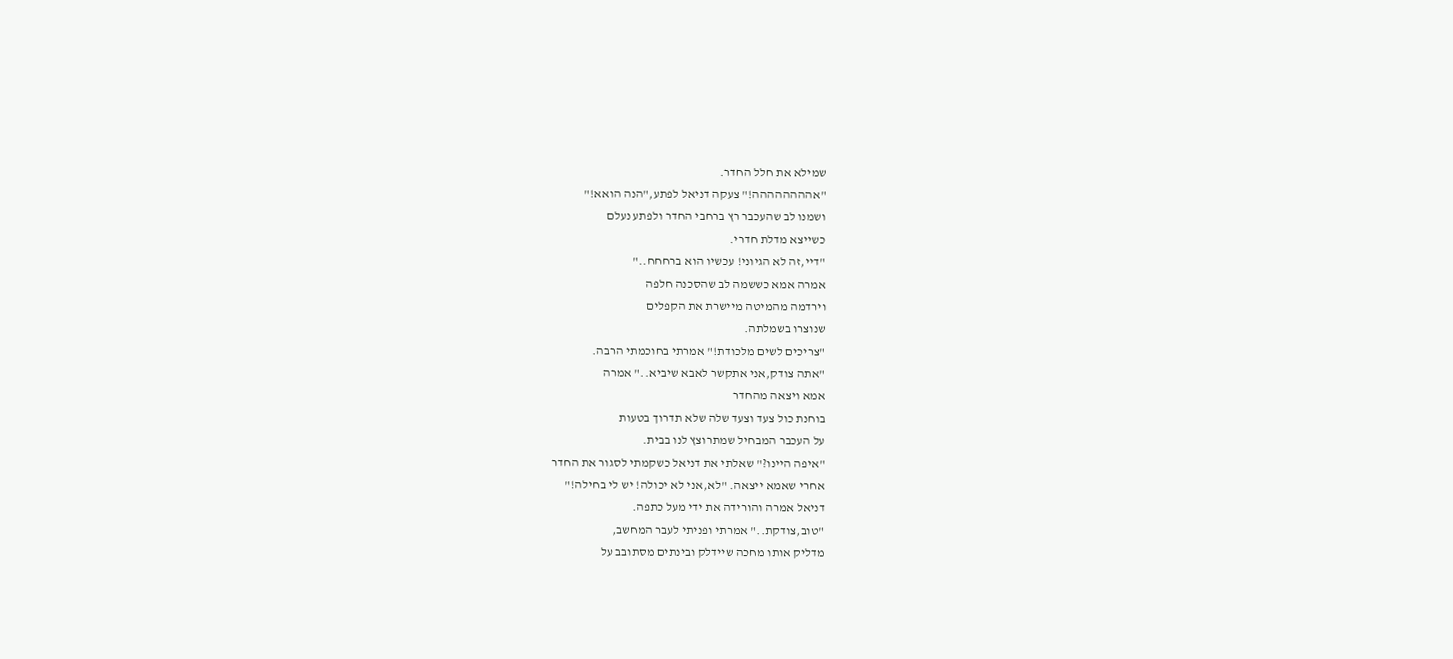שמילא את חלל החדר.
"אהההההההה!" צעקה דניאל לפתע,"הנה הואא!"
ושמנו לב שהעכבר רץ ברחבי החדר ולפתע נעלם
כשייצא מדלת חדרי.
"דיי,זה לא הגיוני! עכשיו הוא ברחחח.."
אמרה אמא כששמה לב שהסכנה חלפה
וירדמה מהמיטה מיישרת את הקפלים
שנוצרו בשמלתה.
"צריכים לשים מלכודת!" אמרתי בחוכמתי הרבה.
"אתה צודק,אני אתקשר לאבא שיביא.." אמרה
אמא ויצאה מהחדר
בוחנת כול צעד וצעד שלה שלא תדרוך בטעות
על העכבר המבחיל שמתרוצץ לנו בבית.
"איפה היינו?" שאלתי את דניאל כשקמתי לסגור את החדר
אחרי שאמא ייצאה. "לא,אני לא יכולה! יש לי בחילה!"
דניאל אמרה והורידה את ידי מעל כתפה.
"טוב,צודקת.." אמרתי ופניתי לעבר המחשב,
מדליק אותו מחכה שיידלק ובינתים מסתובב על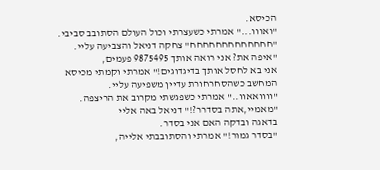הכיסא.
"ואווו..." אמרתי כשעצרתי וכול העולם הסתובב סביבי.
"חחחחחחחחחחחחח" צחקה דניאל והצביעה עליי.
"איפה את? אני רואה אותך 9875495 פעמים,
אני בא לחסל אותך בדיגדוגים!" אמרתי וקמתי מכיסא
המחשב כשהסחרחורת עדיין משפיעה עליי.
"וווואאוו.." אמרתי כשפגשתי מקרוב את הריצפה.
"מאמיי,אתה בסדרר?!" דניאל באה אליי
בדאגה ובדקה האם אני בסדר.
"בסדר גמור!" אמרתי והסתובבתי אלייה,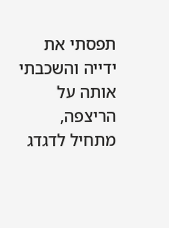תפסתי את ידייה והשכבתי אותה על הריצפה,
מתחיל לדגדג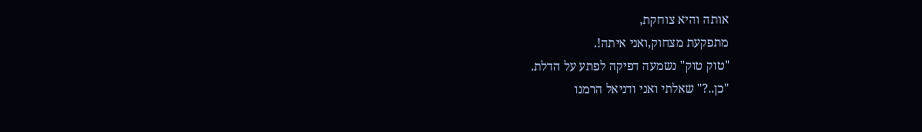אותה והיא צוחקת,
מתפקעת מצחוק,ואני איתה!.
"טוק טוק" נשמעה דפיקה לפתע על הדלת.
"כן..?" שאלתי ואני ודניאל הרמנו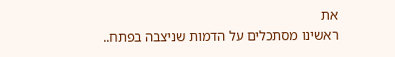את
ראשינו מסתכלים על הדמות שניצבה בפתח..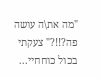"מה את\ה עושה פה?!!?" צעקתי בכול כוחחיי...